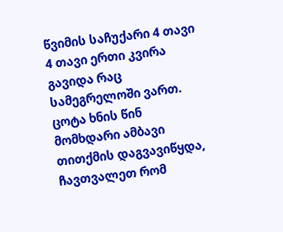წვიმის საჩუქარი 4 თავი
4 თავი ერთი კვირა გავიდა რაც სამეგრელოში ვართ. ცოტა ხნის წინ მომხდარი ამბავი თითქმის დაგვავიწყდა, ჩავთვალეთ რომ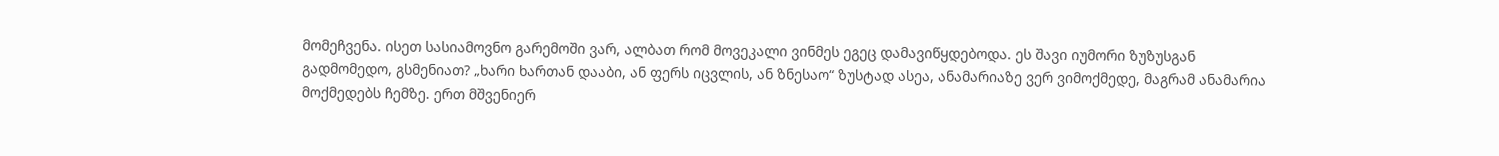მომეჩვენა. ისეთ სასიამოვნო გარემოში ვარ, ალბათ რომ მოვეკალი ვინმეს ეგეც დამავიწყდებოდა. ეს შავი იუმორი ზუზუსგან გადმომედო, გსმენიათ? „ხარი ხართან დააბი, ან ფერს იცვლის, ან ზნესაო“ ზუსტად ასეა, ანამარიაზე ვერ ვიმოქმედე, მაგრამ ანამარია მოქმედებს ჩემზე. ერთ მშვენიერ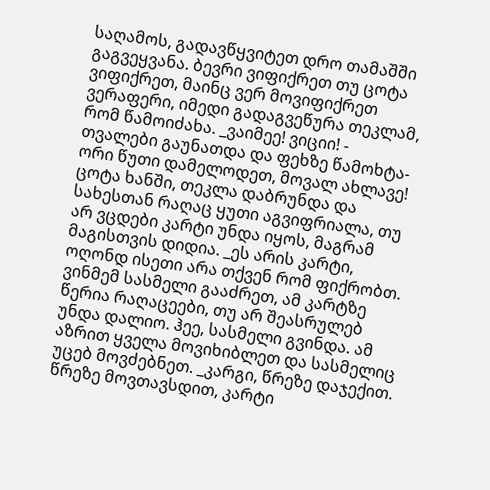საღამოს, გადავწყვიტეთ დრო თამაშში გაგვეყვანა. ბევრი ვიფიქრეთ თუ ცოტა ვიფიქრეთ, მაინც ვერ მოვიფიქრეთ ვერაფერი, იმედი გადაგვეწურა თეკლამ, რომ წამოიძახა. _ვაიმეე! ვიციი! - თვალები გაუნათდა და ფეხზე წამოხტა- ორი წუთი დამელოდეთ, მოვალ ახლავე! ცოტა ხანში, თეკლა დაბრუნდა და სახესთან რაღაც ყუთი აგვიფრიალა, თუ არ ვცდები კარტი უნდა იყოს, მაგრამ მაგისთვის დიდია. _ეს არის კარტი, ოღონდ ისეთი არა თქვენ რომ ფიქრობთ. ვინმემ სასმელი გააძრეთ, ამ კარტზე წერია რაღაცეები, თუ არ შეასრულებ უნდა დალიო. ჰეე, სასმელი გვინდა. ამ აზრით ყველა მოვიხიბლეთ და სასმელიც უცებ მოვძებნეთ. _კარგი, წრეზე დაჯექით. წრეზე მოვთავსდით, კარტი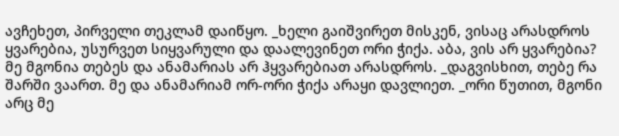ავჩეხეთ, პირველი თეკლამ დაიწყო. _ხელი გაიშვირეთ მისკენ, ვისაც არასდროს ყვარებია, უსურვეთ სიყვარული და დაალევინეთ ორი ჭიქა. აბა, ვის არ ყვარებია? მე მგონია თებეს და ანამარიას არ ჰყვარებიათ არასდროს. _დაგვისხით, თებე რა შარში ვაართ. მე და ანამარიამ ორ-ორი ჭიქა არაყი დავლიეთ. _ორი წუთით, მგონი არც მე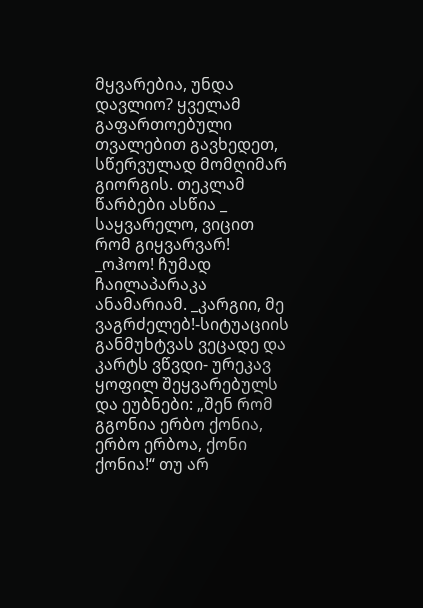მყვარებია, უნდა დავლიო? ყველამ გაფართოებული თვალებით გავხედეთ, სწერვულად მომღიმარ გიორგის. თეკლამ წარბები ასწია _ საყვარელო, ვიცით რომ გიყვარვარ! _ოჰოო! ჩუმად ჩაილაპარაკა ანამარიამ. _კარგიი, მე ვაგრძელებ!-სიტუაციის განმუხტვას ვეცადე და კარტს ვწვდი- ურეკავ ყოფილ შეყვარებულს და ეუბნები: „შენ რომ გგონია ერბო ქონია, ერბო ერბოა, ქონი ქონია!“ თუ არ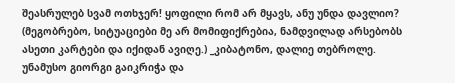შეასრულებ სვამ ოთხჯერ! ყოფილი რომ არ მყავს, ანუ უნდა დავლიო? (მეგობრებო, სიტუაციები მე არ მომიფიქრებია, ნამდვილად არსებობს ასეთი კარტები და იქიდან ავიღე.) _კიბატონო, დალიე თებროლე. უნამუსო გიორგი გაიკრიჭა და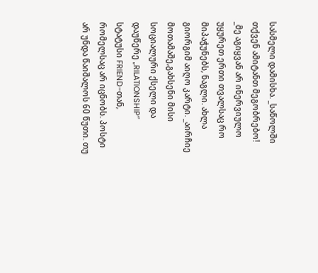სასმელი დამისხა. _საწოლში თქვენ ამიტანთ მეგობრებო! _მე აგიყვან არ ინერვიულო უყურეთ ერთი თვალსაც რო მიპაჭუნებს, ნაგლი. ახლა გიორგიმ აიღო კარტი. _აირჩიე მოთამაშე,გახსენი მისი სოციალური ქსელი და დაუწერე „RILATIONSHIP” სტატუსი FRIEND-თან, რომელსაც არ იცნობს. პოსტი არ უნდა წაიშალოს 60 წუთი. თუ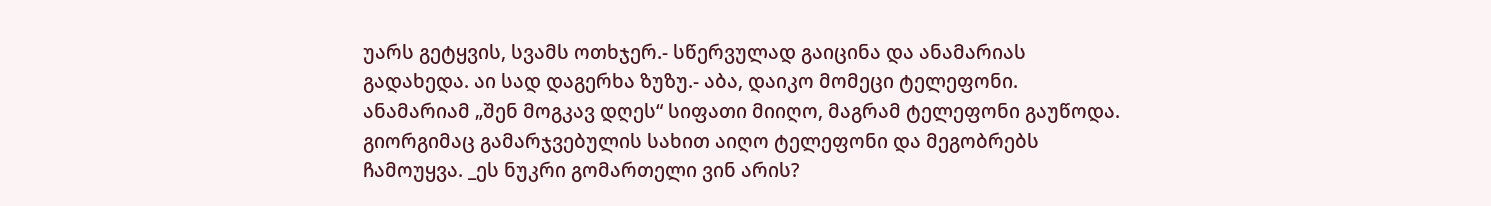უარს გეტყვის, სვამს ოთხჯერ.- სწერვულად გაიცინა და ანამარიას გადახედა. აი სად დაგერხა ზუზუ.- აბა, დაიკო მომეცი ტელეფონი. ანამარიამ „შენ მოგკავ დღეს“ სიფათი მიიღო, მაგრამ ტელეფონი გაუწოდა. გიორგიმაც გამარჯვებულის სახით აიღო ტელეფონი და მეგობრებს ჩამოუყვა. _ეს ნუკრი გომართელი ვინ არის?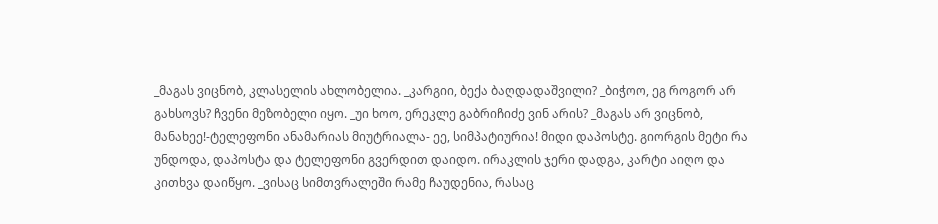_მაგას ვიცნობ, კლასელის ახლობელია. _კარგიი, ბექა ბაღდადაშვილი? _ბიჭოო, ეგ როგორ არ გახსოვს? ჩვენი მეზობელი იყო. _უი ხოო, ერეკლე გაბრიჩიძე ვინ არის? _მაგას არ ვიცნობ, მანახეე!-ტელეფონი ანამარიას მიუტრიალა- ეე, სიმპატიურია! მიდი დაპოსტე. გიორგის მეტი რა უნდოდა, დაპოსტა და ტელეფონი გვერდით დაიდო. ირაკლის ჯერი დადგა, კარტი აიღო და კითხვა დაიწყო. _ვისაც სიმთვრალეში რამე ჩაუდენია, რასაც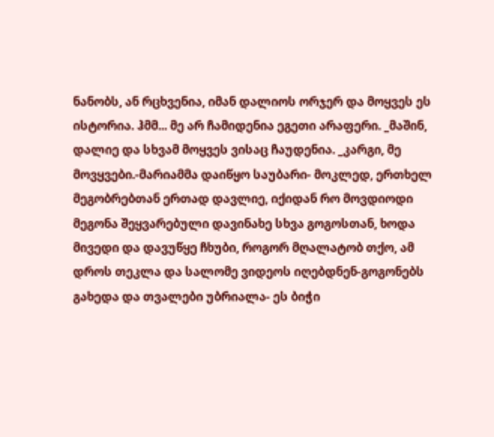ნანობს, ან რცხვენია, იმან დალიოს ორჯერ და მოყვეს ეს ისტორია. ჰმმ... მე არ ჩამიდენია ეგეთი არაფერი. _მაშინ, დალიე და სხვამ მოყვეს ვისაც ჩაუდენია. _კარგი, მე მოვყვები.-მარიამმა დაიწყო საუბარი- მოკლედ, ერთხელ მეგობრებთან ერთად დავლიე, იქიდან რო მოვდიოდი მეგონა შეყვარებული დავინახე სხვა გოგოსთან, ხოდა მივედი და დავუწყე ჩხუბი, როგორ მღალატობ თქო, ამ დროს თეკლა და სალომე ვიდეოს იღებდნენ-გოგონებს გახედა და თვალები უბრიალა- ეს ბიჭი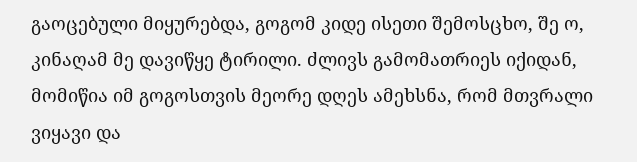გაოცებული მიყურებდა, გოგომ კიდე ისეთი შემოსცხო, შე ო, კინაღამ მე დავიწყე ტირილი. ძლივს გამომათრიეს იქიდან, მომიწია იმ გოგოსთვის მეორე დღეს ამეხსნა, რომ მთვრალი ვიყავი და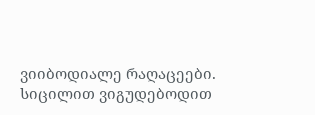ვიიბოდიალე რაღაცეები. სიცილით ვიგუდებოდით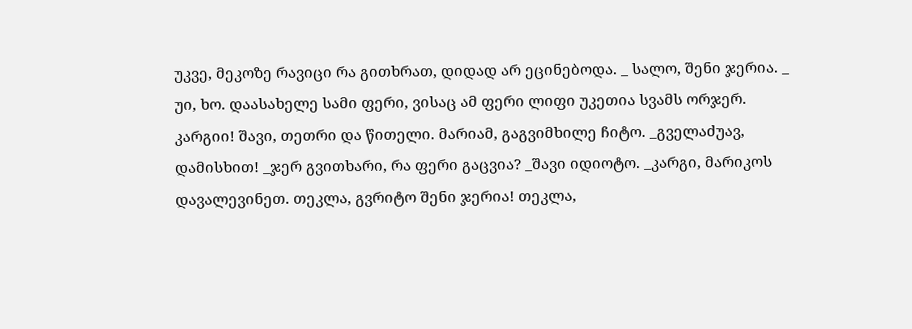უკვე, მეკოზე რავიცი რა გითხრათ, დიდად არ ეცინებოდა. _ სალო, შენი ჯერია. _ უი, ხო. დაასახელე სამი ფერი, ვისაც ამ ფერი ლიფი უკეთია სვამს ორჯერ. კარგიი! შავი, თეთრი და წითელი. მარიამ, გაგვიმხილე ჩიტო. _გველაძუავ, დამისხით! _ჯერ გვითხარი, რა ფერი გაცვია? _შავი იდიოტო. _კარგი, მარიკოს დავალევინეთ. თეკლა, გვრიტო შენი ჯერია! თეკლა,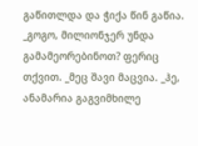გაწითლდა და ჭიქა წინ გაწია. _გოგო, მილიონჯერ უნდა გამამეორებინოთ? ფერიც თქვით. _მეც შავი მაცვია. _ჰე, ანამარია გაგვიმხილე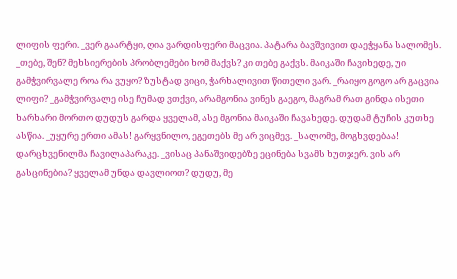ლიფის ფერი. _ვერ გაარტყი, ღია ვარდისფერი მაცვია. პატარა ბავშვივით დაეჭყანა სალომეს. _თებე, შენ? მეხსიერების პრობლემები ხომ მაქვს? კი თებე გაქვს. მაიკაში ჩავიხედე, უი გამჭვირვალე როა რა ვუყო? ზუსტად ვიცი, ჭარხალივით წითელი ვარ. _რაიყო გოგო არ გაცვია ლიფი? _გამჭვირვალე ისე ჩუმად ვთქვი, არამგონია ვინეს გაეგო, მაგრამ რათ გინდა ისეთი ხარხარი მორთო დუდუს გარდა ყველამ, ასე მგონია მაიკაში ჩავახედე. დუდამ ტუჩის კუთხე ასწია. _უყურე ერთი ამას! გარყვნილო, ეგეთებს მე არ ვიცმევ. _სალომე, მოგხვდებაა! დარცხვენილმა ჩავილაპარაკე. _ვისაც პანაშვიდებზე ეცინება სვამს ხუთჯერ. ვის არ გასცინებია? ყველამ უნდა დავლიოთ? დუდუ, მე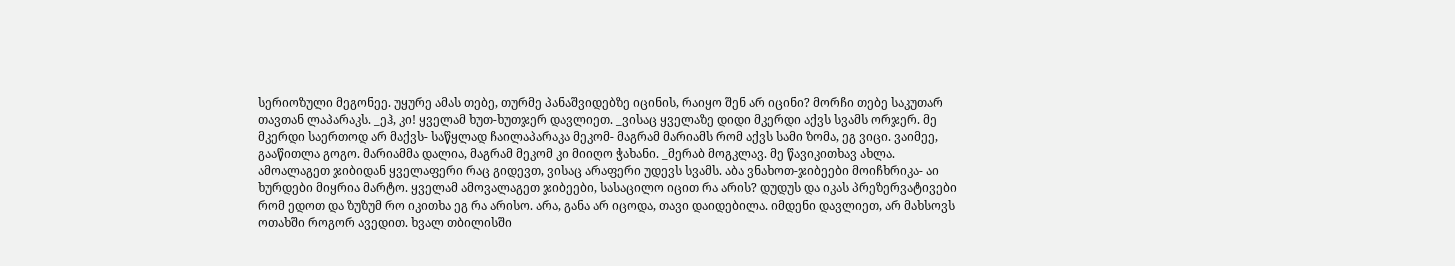სერიოზული მეგონეე. უყურე ამას თებე, თურმე პანაშვიდებზე იცინის, რაიყო შენ არ იცინი? მორჩი თებე საკუთარ თავთან ლაპარაკს. _ეჰ, კი! ყველამ ხუთ-ხუთჯერ დავლიეთ. _ვისაც ყველაზე დიდი მკერდი აქვს სვამს ორჯერ. მე მკერდი საერთოდ არ მაქვს- საწყლად ჩაილაპარაკა მეკომ- მაგრამ მარიამს რომ აქვს სამი ზომა, ეგ ვიცი. ვაიმეე, გააწითლა გოგო. მარიამმა დალია, მაგრამ მეკომ კი მიიღო ჭახანი. _მერაბ მოგკლავ. მე წავიკითხავ ახლა. ამოალაგეთ ჯიბიდან ყველაფერი რაც გიდევთ, ვისაც არაფერი უდევს სვამს. აბა ვნახოთ-ჯიბეები მოიჩხრიკა- აი ხურდები მიყრია მარტო. ყველამ ამოვალაგეთ ჯიბეები, სასაცილო იცით რა არის? დუდუს და იკას პრეზერვატივები რომ ედოთ და ზუზუმ რო იკითხა ეგ რა არისო. არა, განა არ იცოდა, თავი დაიდებილა. იმდენი დავლიეთ, არ მახსოვს ოთახში როგორ ავედით. ხვალ თბილისში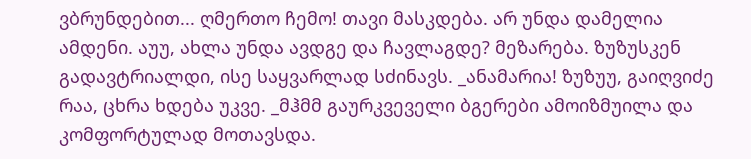ვბრუნდებით... ღმერთო ჩემო! თავი მასკდება. არ უნდა დამელია ამდენი. აუუ, ახლა უნდა ავდგე და ჩავლაგდე? მეზარება. ზუზუსკენ გადავტრიალდი, ისე საყვარლად სძინავს. _ანამარია! ზუზუუ, გაიღვიძე რაა, ცხრა ხდება უკვე. _მჰმმ გაურკვეველი ბგერები ამოიზმუილა და კომფორტულად მოთავსდა.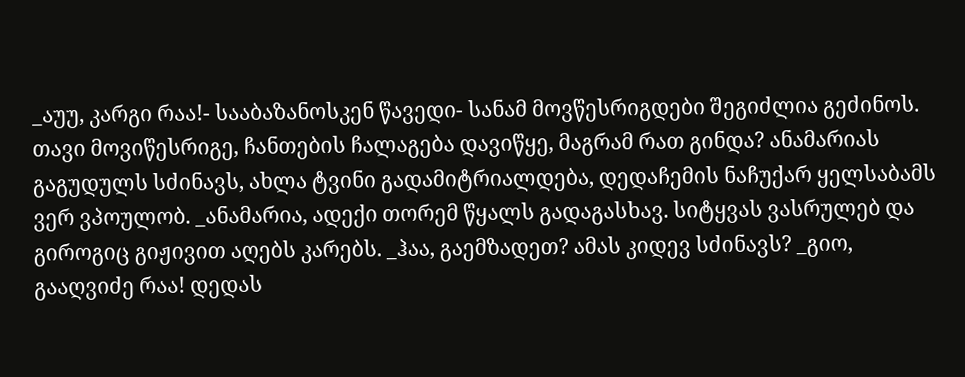_აუუ, კარგი რაა!- სააბაზანოსკენ წავედი- სანამ მოვწესრიგდები შეგიძლია გეძინოს. თავი მოვიწესრიგე, ჩანთების ჩალაგება დავიწყე, მაგრამ რათ გინდა? ანამარიას გაგუდულს სძინავს, ახლა ტვინი გადამიტრიალდება, დედაჩემის ნაჩუქარ ყელსაბამს ვერ ვპოულობ. _ანამარია, ადექი თორემ წყალს გადაგასხავ. სიტყვას ვასრულებ და გიროგიც გიჟივით აღებს კარებს. _ჰაა, გაემზადეთ? ამას კიდევ სძინავს? _გიო, გააღვიძე რაა! დედას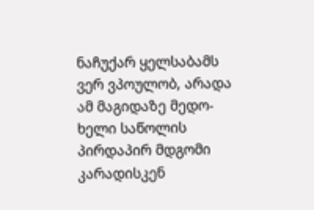ნაჩუქარ ყელსაბამს ვერ ვპოულობ, არადა ამ მაგიდაზე მედო- ხელი საწოლის პირდაპირ მდგომი კარადისკენ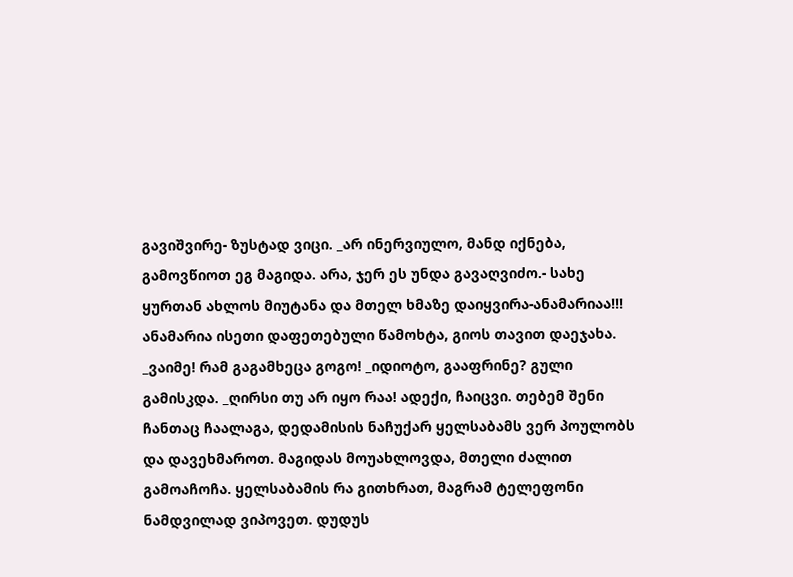გავიშვირე- ზუსტად ვიცი. _არ ინერვიულო, მანდ იქნება, გამოვწიოთ ეგ მაგიდა. არა, ჯერ ეს უნდა გავაღვიძო.- სახე ყურთან ახლოს მიუტანა და მთელ ხმაზე დაიყვირა-ანამარიაა!!! ანამარია ისეთი დაფეთებული წამოხტა, გიოს თავით დაეჯახა. _ვაიმე! რამ გაგამხეცა გოგო! _იდიოტო, გააფრინე? გული გამისკდა. _ღირსი თუ არ იყო რაა! ადექი, ჩაიცვი. თებემ შენი ჩანთაც ჩაალაგა, დედამისის ნაჩუქარ ყელსაბამს ვერ პოულობს და დავეხმაროთ. მაგიდას მოუახლოვდა, მთელი ძალით გამოაჩოჩა. ყელსაბამის რა გითხრათ, მაგრამ ტელეფონი ნამდვილად ვიპოვეთ. დუდუს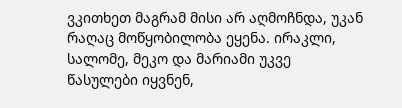ვკითხეთ მაგრამ მისი არ აღმოჩნდა, უკან რაღაც მოწყობილობა ეყენა. ირაკლი, სალომე, მეკო და მარიამი უკვე წასულები იყვნენ,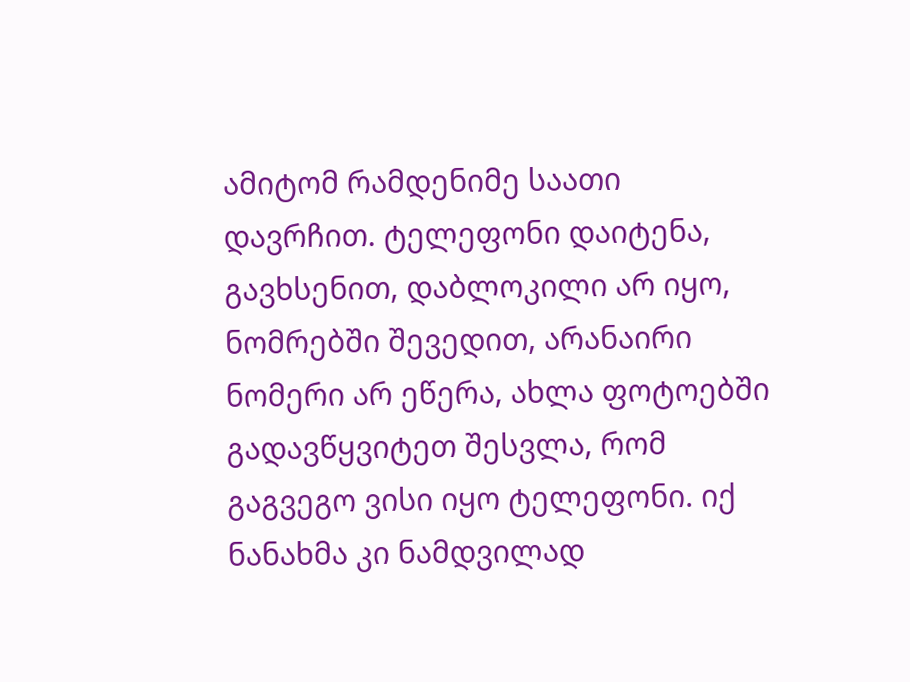ამიტომ რამდენიმე საათი დავრჩით. ტელეფონი დაიტენა, გავხსენით, დაბლოკილი არ იყო, ნომრებში შევედით, არანაირი ნომერი არ ეწერა, ახლა ფოტოებში გადავწყვიტეთ შესვლა, რომ გაგვეგო ვისი იყო ტელეფონი. იქ ნანახმა კი ნამდვილად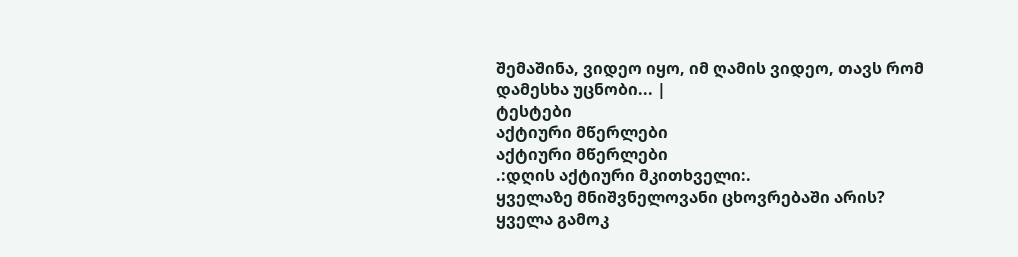შემაშინა, ვიდეო იყო, იმ ღამის ვიდეო, თავს რომ დამესხა უცნობი... |
ტესტები
აქტიური მწერლები
აქტიური მწერლები
.:დღის აქტიური მკითხველი:.
ყველაზე მნიშვნელოვანი ცხოვრებაში არის?
ყველა გამოკ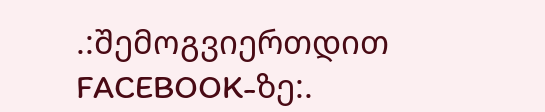.:შემოგვიერთდით FACEBOOK-ზე:.